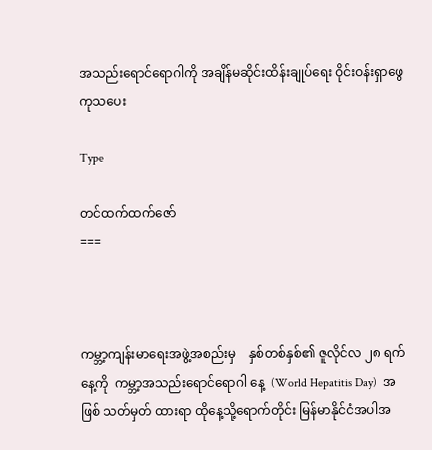အသည်းရောင်ရောဂါကို အချိန်မဆိုင်းထိန်းချုပ်ရေး ဝိုင်းဝန်းရှာဖွေကုသပေး

Type

တင်ထက်ထက်ဇော်
===



ကမ္ဘာ့ကျန်းမာရေးအဖွဲ့အစည်းမှ    နှစ်တစ်နှစ်၏ ဇူလိုင်လ ၂၈ ရက်နေ့ကို  ကမ္ဘာ့အသည်းရောင်ရောဂါ နေ့  (World Hepatitis Day)  အဖြစ် သတ်မှတ် ထားရာ ထိုနေ့သို့ရောက်တိုင်း မြန်မာနိုင်ငံအပါအ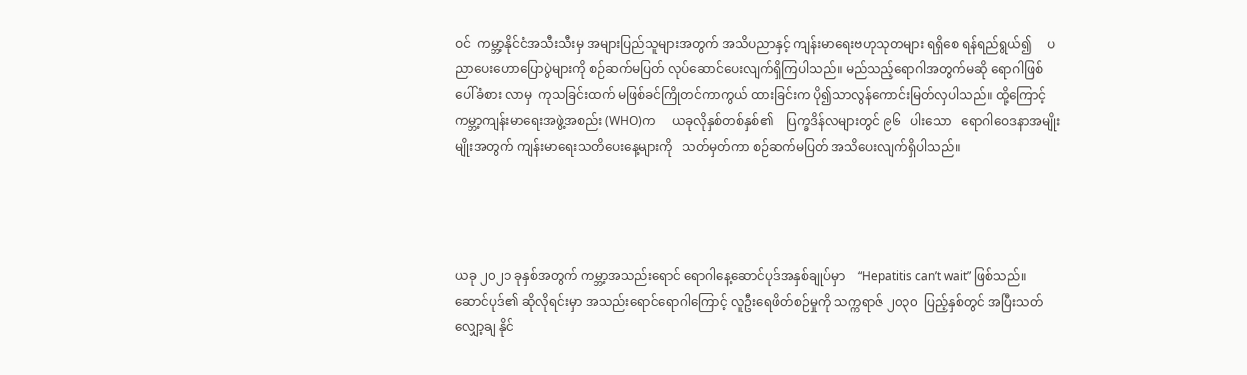ဝင်  ကမ္ဘာ့နိုင်ငံအသီးသီးမှ အများပြည်သူများအတွက် အသိပညာနှင့် ကျန်းမာရေးဗဟုသုတများ ရရှိစေ ရန်ရည်ရွယ်၍     ပညာပေးဟောပြောပွဲများကို စဉ်ဆက်မပြတ် လုပ်ဆောင်ပေးလျက်ရှိကြပါသည်။ မည်သည့်ရောဂါအတွက်မဆို ရောဂါဖြစ်ပေါ်ခံစား လာမှ  ကုသခြင်းထက် မဖြစ်ခင်ကြိုတင်ကာကွယ် ထားခြင်းက ပို၍သာလွန်ကောင်းမြတ်လှပါသည်။ ထို့ကြောင့် ကမ္ဘာ့ကျန်းမာရေးအဖွဲ့အစည်း (WHO)က     ယခုလိုနှစ်တစ်နှစ်၏    ပြက္ခဒိန်လများတွင် ၉၆   ပါးသော   ရောဂါဝေဒနာအမျိုးမျိုးအတွက် ကျန်းမာရေးသတိပေးနေ့များကို   သတ်မှတ်ကာ စဉ်ဆက်မပြတ် အသိပေးလျက်ရှိပါသည်။




ယခု ၂၀၂၁ ခုနှစ်အတွက် ကမ္ဘာ့အသည်းရောင် ရောဂါနေ့ဆောင်ပုဒ်အနှစ်ချုပ်မှာ    “Hepatitis can’t wait” ဖြစ်သည်။ ဆောင်ပုဒ်၏ ဆိုလိုရင်းမှာ အသည်းရောင်ရောဂါကြောင့် လူဦးရေဖိတ်စဉ်မှုကို သက္ကရာဇ် ၂၀၃၀  ပြည့်နှစ်တွင် အပြီးသတ်လျှော့ချ နိုင်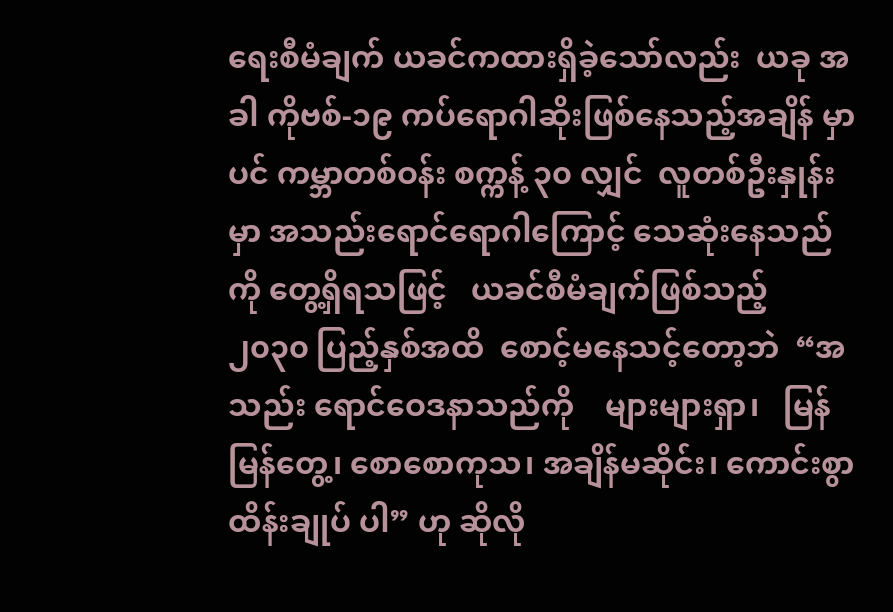ရေးစီမံချက် ယခင်ကထားရှိခဲ့သော်လည်း  ယခု အခါ ကိုဗစ်-၁၉ ကပ်ရောဂါဆိုးဖြစ်နေသည့်အချိန် မှာပင် ကမ္ဘာတစ်ဝန်း စက္ကန့် ၃၀ လျှင်  လူတစ်ဦးနှုန်း မှာ အသည်းရောင်ရောဂါကြောင့် သေဆုံးနေသည် ကို တွေ့ရှိရသဖြင့်   ယခင်စီမံချက်ဖြစ်သည့်   ၂၀၃၀ ပြည့်နှစ်အထိ  စောင့်မနေသင့်တော့ဘဲ  “အသည်း ရောင်ဝေဒနာသည်ကို    များများရှာ၊   မြန်မြန်တွေ့၊ စောစောကုသ၊ အချိန်မဆိုင်း၊ ကောင်းစွာထိန်းချုပ် ပါ” ဟု ဆိုလို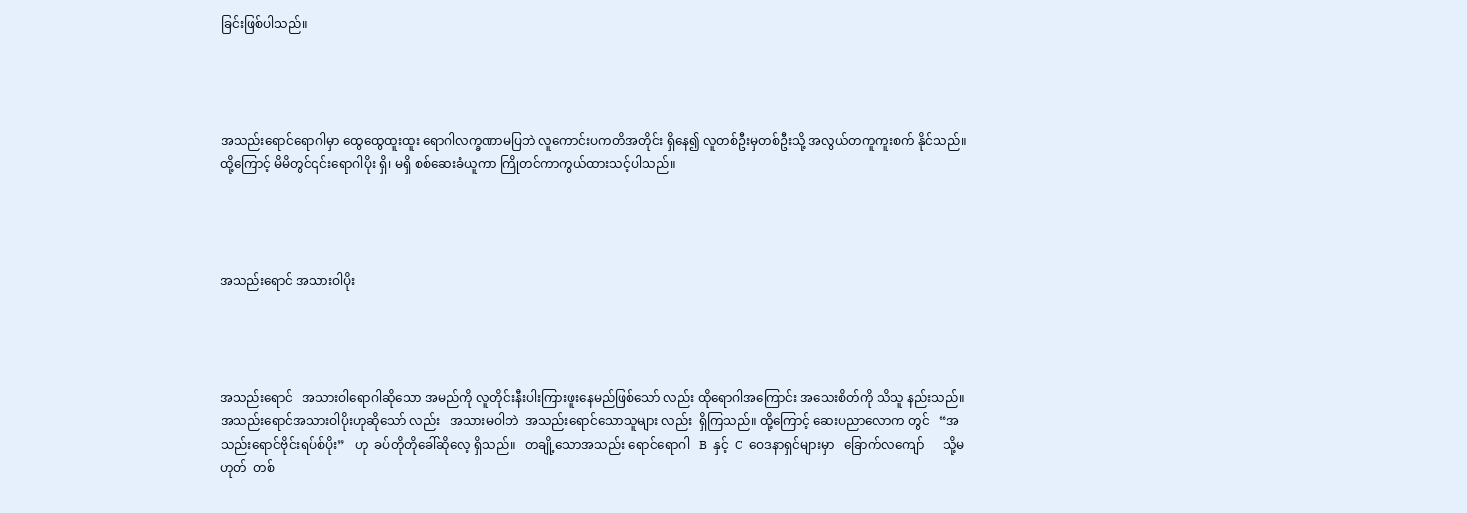ခြင်းဖြစ်ပါသည်။




အသည်းရောင်ရောဂါမှာ ထွေထွေထူးထူး ရောဂါလက္ခဏာမပြဘဲ လူကောင်းပကတိအတိုင်း ရှိနေ၍ လူတစ်ဦးမှတစ်ဦးသို့ အလွယ်တကူကူးစက် နိုင်သည်။ ထို့ကြောင့် မိမိတွင်၎င်းရောဂါပိုး ရှိ၊ မရှိ စစ်ဆေးခံယူကာ ကြိုတင်ကာကွယ်ထားသင့်ပါသည်။




အသည်းရောင် အသားဝါပိုး




အသည်းရောင်   အသားဝါရောဂါဆိုသော အမည်ကို လူတိုင်းနီးပါးကြားဖူးနေမည်ဖြစ်သော် လည်း ထိုရောဂါအကြောင်း အသေးစိတ်ကို သိသူ နည်းသည်။  အသည်းရောင်အသားဝါပိုးဟုဆိုသော် လည်း   အသားမဝါဘဲ  အသည်းရောင်သောသူများ လည်း  ရှိကြသည်။ ထို့ကြောင့် ဆေးပညာလောက တွင်   “အသည်းရောင်ဗိုင်းရပ်စ်ပိုး”   ဟု  ခပ်တိုတိုခေါ်ဆိုလေ့ ရှိသည်။   တချို့သောအသည်း ရောင်ရောဂါ   B  နှင့်  C  ဝေဒနာရှင်များမှာ   ခြောက်လကျော်      သို့မဟုတ်  တစ်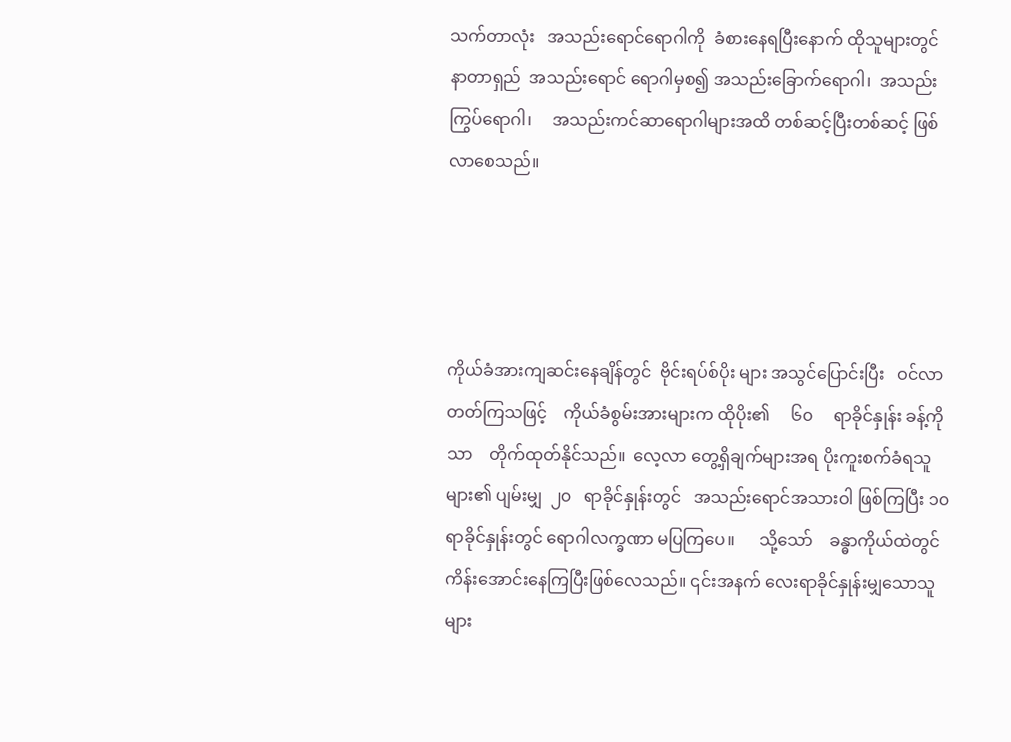သက်တာလုံး   အသည်းရောင်ရောဂါကို  ခံစားနေရပြီးနောက် ထိုသူများတွင်  နာတာရှည်  အသည်းရောင် ရောဂါမှစ၍ အသည်းခြောက်ရောဂါ၊  အသည်း ကြွပ်ရောဂါ၊     အသည်းကင်ဆာရောဂါများအထိ တစ်ဆင့်ပြီးတစ်ဆင့် ဖြစ်လာစေသည်။




ကိုယ်ခံအားကျဆင်းနေချိန်တွင်  ဗိုင်းရပ်စ်ပိုး များ အသွင်ပြောင်းပြီး   ဝင်လာတတ်ကြသဖြင့်    ကိုယ်ခံစွမ်းအားများက ထိုပိုး၏     ၆၀     ရာခိုင်နှုန်း ခန့်ကိုသာ    တိုက်ထုတ်နိုင်သည်။  လေ့လာ တွေ့ရှိချက်များအရ ပိုးကူးစက်ခံရသူများ၏ ပျမ်းမျှ  ၂၀   ရာခိုင်နှုန်းတွင်   အသည်းရောင်အသားဝါ ဖြစ်ကြပြီး ၁၀ ရာခိုင်နှုန်းတွင် ရောဂါလက္ခဏာ မပြကြပေ။      သို့သော်    ခန္ဓာကိုယ်ထဲတွင် ကိန်းအောင်းနေကြပြီးဖြစ်လေသည်။ ၎င်းအနက် လေးရာခိုင်နှုန်းမျှသောသူများ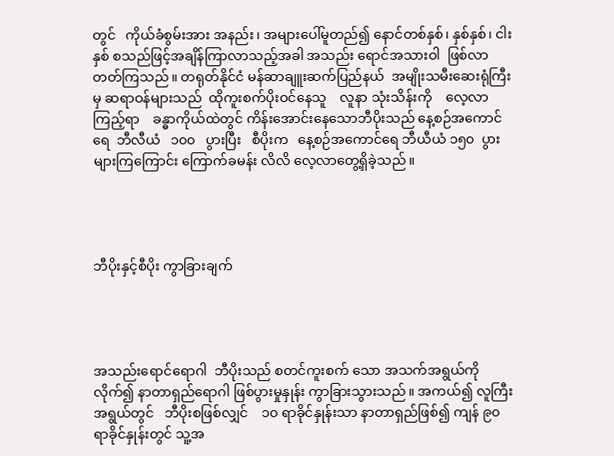တွင်   ကိုယ်ခံစွမ်းအား အနည်း၊ အများပေါ်မူတည်၍ နောင်တစ်နှစ်၊ နှစ်နှစ်၊ ငါးနှစ် စသည်ဖြင့်အချိန်ကြာလာသည့်အခါ အသည်း ရောင်အသားဝါ  ဖြစ်လာတတ်ကြသည်။ တရုတ်နိုင်ငံ မန်ဆာချူးဆက်ပြည်နယ်  အမျိုးသမီးဆေးရုံကြီးမှ ဆရာဝန်များသည်  ထိုကူးစက်ပိုးဝင်နေသူ    လူနာ သုံးသိန်းကို    လေ့လာကြည့်ရာ    ခန္ဓာကိုယ်ထဲတွင် ကိန်းအောင်းနေသောဘီပိုးသည် နေ့စဉ်အကောင်ရေ  ဘီလီယံ   ၁၀၀   ပွားပြီး   စီပိုးက   နေ့စဉ်အကောင်ရေ ဘီယီယံ ၁၅၀  ပွားများကြကြောင်း ကြောက်ခမန်း လိလိ လေ့လာတွေ့ရှိခဲ့သည်။




ဘီပိုးနှင့်စီပိုး ကွာခြားချက်




အသည်းရောင်ရောဂါ  ဘီပိုးသည် စတင်ကူးစက် သော အသက်အရွယ်ကိုလိုက်၍ နာတာရှည်ရောဂါ ဖြစ်ပွားမှုနှုန်း ကွာခြားသွားသည်။ အကယ်၍ လူကြီး အရွယ်တွင်   ဘီပိုးစဖြစ်လျှင်    ၁၀ ရာခိုင်နှုန်းသာ နာတာရှည်ဖြစ်၍ ကျန် ၉၀ ရာခိုင်နှုန်းတွင် သူ့အ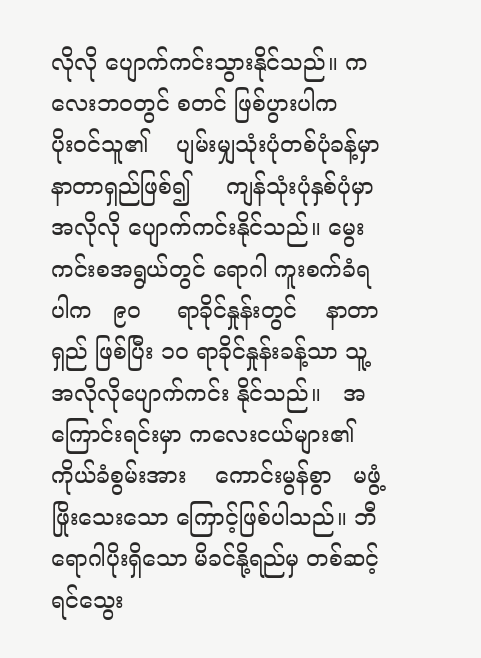လိုလို ပျောက်ကင်းသွားနိုင်သည်။ ကလေးဘဝတွင် စတင် ဖြစ်ပွားပါက     ပိုးဝင်သူ၏    ပျမ်းမျှသုံးပုံတစ်ပုံခန့်မှာ နာတာရှည်ဖြစ်၍     ကျန်သုံးပုံနှစ်ပုံမှာ    အလိုလို ပျောက်ကင်းနိုင်သည်။ မွေးကင်းစအရွယ်တွင် ရောဂါ ကူးစက်ခံရပါက   ၉၀     ရာခိုင်နှုန်းတွင်    နာတာရှည် ဖြစ်ပြီး ၁၀ ရာခိုင်နှုန်းခန့်သာ သူ့အလိုလိုပျောက်ကင်း နိုင်သည်။   အကြောင်းရင်းမှာ ကလေးငယ်များ၏ ကိုယ်ခံစွမ်းအား    ကောင်းမွန်စွာ   မဖွံ့ဖြိုးသေးသော ကြောင့်ဖြစ်ပါသည်။ ဘီရောဂါပိုးရှိသော မိခင်နို့ရည်မှ တစ်ဆင့်   ရင်သွေး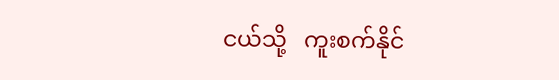ငယ်သို့   ကူးစက်နိုင်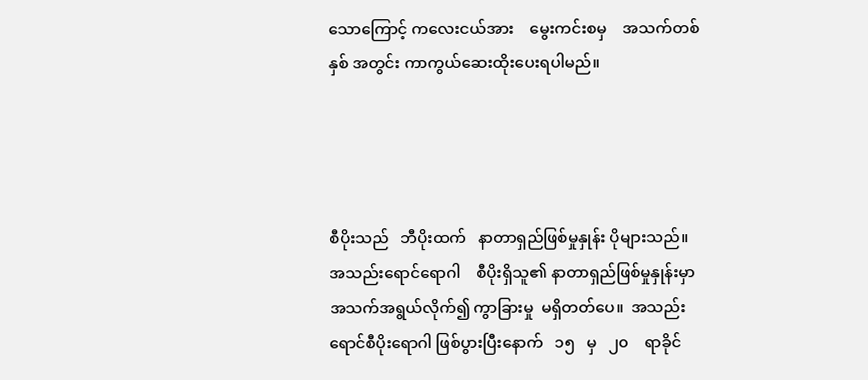သောကြောင့် ကလေးငယ်အား    မွေးကင်းစမှ    အသက်တစ်နှစ် အတွင်း ကာကွယ်ဆေးထိုးပေးရပါမည်။




စီပိုးသည်   ဘီပိုးထက်   နာတာရှည်ဖြစ်မှုနှုန်း ပိုများသည်။   အသည်းရောင်ရောဂါ    စီပိုးရှိသူ၏ နာတာရှည်ဖြစ်မှုနှုန်းမှာ        အသက်အရွယ်လိုက်၍ ကွာခြားမှု  မရှိတတ်ပေ။  အသည်းရောင်စီပိုးရောဂါ ဖြစ်ပွားပြီးနောက်   ၁၅   မှ   ၂၀    ရာခိုင်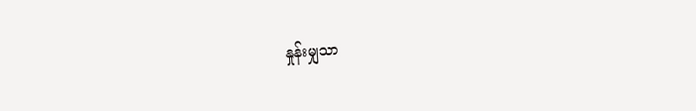နှုန်းမျှသာ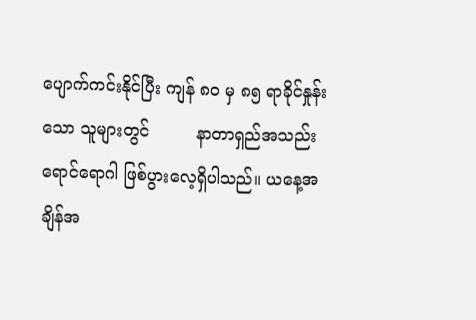ပျောက်ကင်းနိုင်ပြီး ကျန် ၈၀ မှ ၈၅ ရာခိုင်နှုန်းသော သူများတွင်         နာတာရှည်အသည်းရောင်ရောဂါ ဖြစ်ပွားလေ့ရှိပါသည်။ ယနေ့အချိန်အ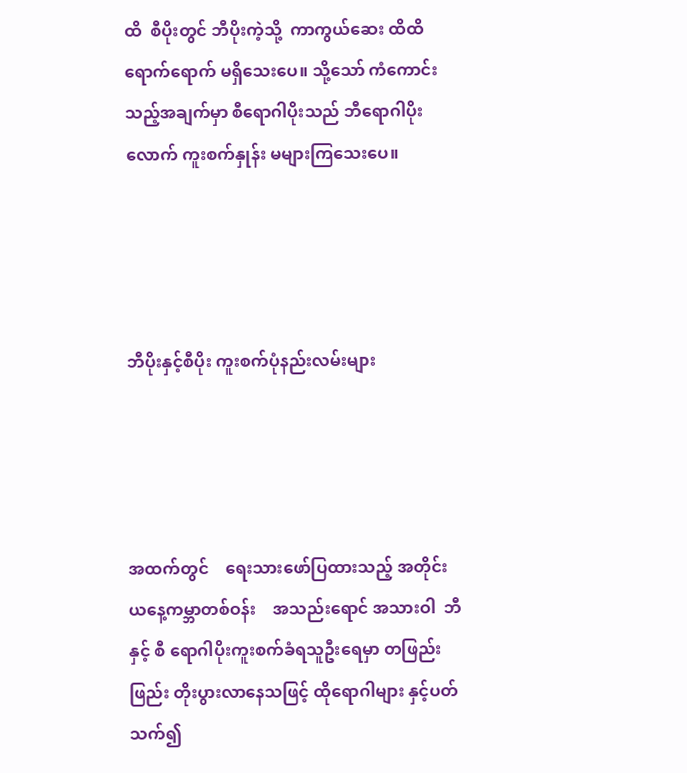ထိ  စီပိုးတွင် ဘီပိုးကဲ့သို့  ကာကွယ်ဆေး ထိထိရောက်ရောက် မရှိသေးပေ။ သို့သော် ကံကောင်းသည့်အချက်မှာ စီရောဂါပိုးသည် ဘီရောဂါပိုးလောက် ကူးစက်နှုန်း မများကြသေးပေ။




ဘီပိုးနှင့်စီပိုး ကူးစက်ပုံနည်းလမ်းများ




အထက်တွင်    ရေးသားဖော်ပြထားသည့် အတိုင်း   ယနေ့ကမ္ဘာတစ်ဝန်း    အသည်းရောင် အသားဝါ  ဘီနှင့် စီ ရောဂါပိုးကူးစက်ခံရသူဦးရေမှာ တဖြည်းဖြည်း တိုးပွားလာနေသဖြင့် ထိုရောဂါများ နှင့်ပတ်သက်၍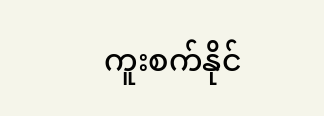ကူးစက်နိုင်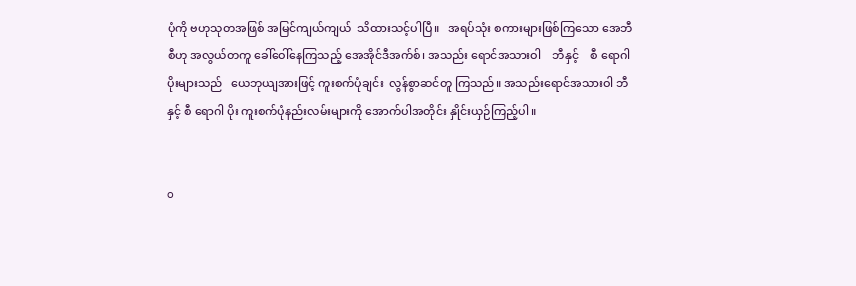ပုံကို ဗဟုသုတအဖြစ် အမြင်ကျယ်ကျယ်  သိထားသင့်ပါပြီ။   အရပ်သုံး စကားများဖြစ်ကြသော အေဘီစီဟု အလွယ်တကူ ခေါ်ဝေါ်နေကြသည့် အေအိုင်ဒီအက်စ်၊ အသည်း ရောင်အသားဝါ    ဘီနှင့်    စီ ရောဂါပိုးများသည်   ယေဘုယျအားဖြင့် ကူးစက်ပုံချင်း  လွန်စွာဆင်တူ ကြသည်။ အသည်းရောင်အသားဝါ ဘီနှင့် စီ ရောဂါ ပိုး ကူးစက်ပုံနည်းလမ်းများကို အောက်ပါအတိုင်း နှိုင်းယှဉ်ကြည့်ပါ။


o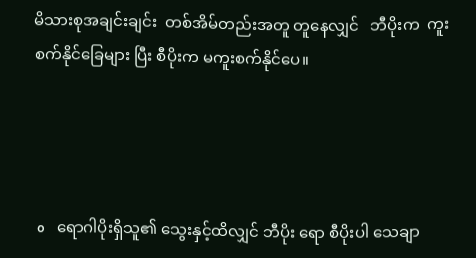မိသားစုအချင်းချင်း  တစ်အိမ်တည်းအတူ တူနေလျှင်   ဘီပိုးက  ကူးစက်နိုင်ခြေများ ပြီး စီပိုးက မကူးစက်နိုင်ပေ။




 o    ရောဂါပိုးရှိသူ၏ သွေးနှင့်ထိလျှင် ဘီပိုး ရော စီပိုးပါ သေချာ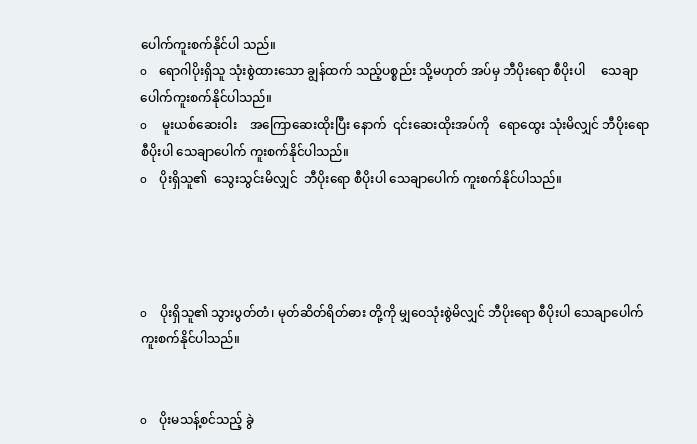ပေါက်ကူးစက်နိုင်ပါ သည်။
o    ရောဂါပိုးရှိသူ သုံးစွဲထားသော ချွန်ထက် သည့်ပစ္စည်း သို့မဟုတ် အပ်မှ ဘီပိုးရော စီပိုးပါ     သေချာပေါက်ကူးစက်နိုင်ပါသည်။
o     မူးယစ်ဆေးဝါး    အကြောဆေးထိုးပြီး နောက်  ၎င်းဆေးထိုးအပ်ကို   ရောထွေး သုံးမိလျှင် ဘီပိုးရော စီပိုးပါ သေချာပေါက် ကူးစက်နိုင်ပါသည်။
o    ပိုးရှိသူ၏  သွေးသွင်းမိလျှင်  ဘီပိုးရော စီပိုးပါ သေချာပေါက် ကူးစက်နိုင်ပါသည်။




o    ပိုးရှိသူ၏ သွားပွတ်တံ၊ မုတ်ဆိတ်ရိတ်ဓား တို့ကို မျှဝေသုံးစွဲမိလျှင် ဘီပိုးရော စီပိုးပါ သေချာပေါက် ကူးစက်နိုင်ပါသည်။


o    ပိုးမသန့်စင်သည့် ခွဲ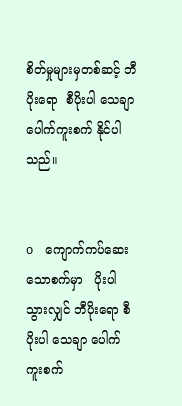စိတ်မှုများမှတစ်ဆင့် ဘီပိုးရော  စီပိုးပါ သေချာပေါက်ကူးစက် နိုင်ပါသည်။


o    ကျောက်ကပ်ဆေးသောစက်မှာ   ပိုးပါ သွားလျှင် ဘီပိုးရော စီပိုးပါ သေချာ ပေါက်  ကူးစက်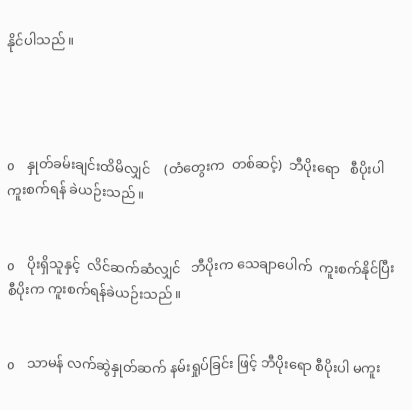နိုင်ပါသည်။




o    နှုတ်ခမ်းချင်းထိမိလျှင်    (တံတွေးက  တစ်ဆင့်)  ဘီပိုးရော   စီပိုးပါ  ကူးစက်ရန် ခဲယဉ်းသည်။


o    ပိုးရှိသူနှင့်  လိင်ဆက်ဆံလျှင်   ဘီပိုးက သေချာပေါက်  ကူးစက်နိုင်ပြီး  စီပိုးက ကူးစက်ရန်ခဲယဉ်းသည်။


o    သာမန် လက်ဆွဲနှုတ်ဆက် နမ်းရှုပ်ခြင်း ဖြင့် ဘီပိုးရော စီပိုးပါ မကူး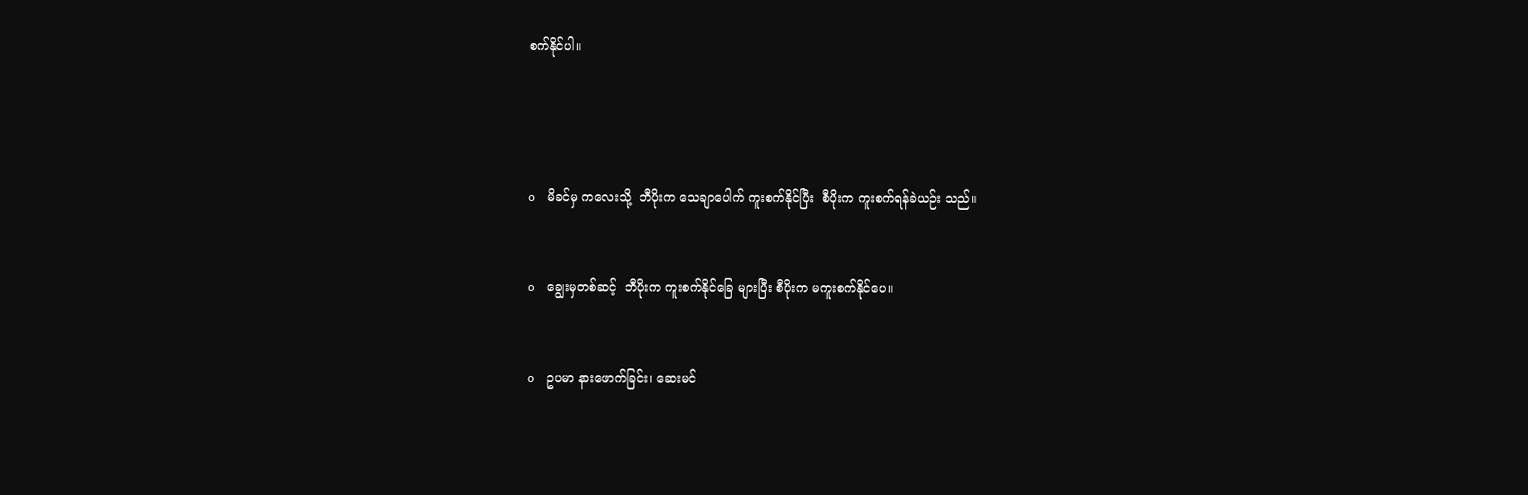စက်နိုင်ပါ။




o    မိခင်မှ ကလေးသို့  ဘီပိုးက သေချာပေါက် ကူးစက်နိုင်ပြီး  စီပိုးက ကူးစက်ရန်ခဲယဉ်း သည်။


o    ချွေးမှတစ်ဆင့်  ဘီပိုးက ကူးစက်နိုင်ခြေ များပြီး စီပိုးက မကူးစက်နိုင်ပေ။


o    ဥပမာ နားဖောက်ခြင်း၊ ဆေးမင်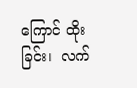ကြောင် ထိုးခြင်း၊  လက်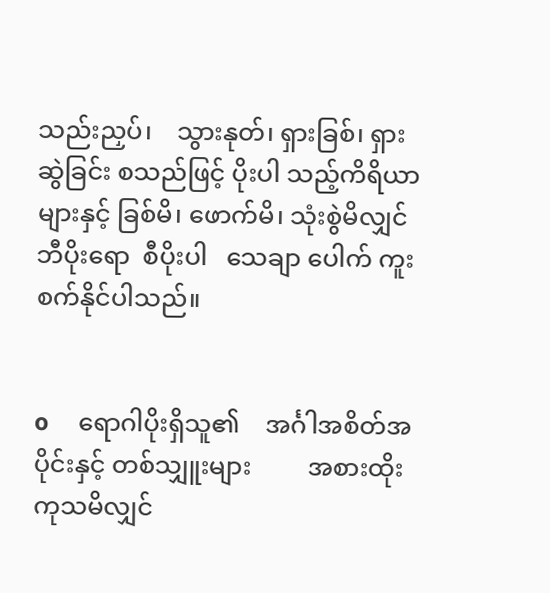သည်းညှပ်၊    သွားနုတ်၊ ရှားခြစ်၊ ရှားဆွဲခြင်း စသည်ဖြင့် ပိုးပါ သည့်ကိရိယာများနှင့် ခြစ်မိ၊ ဖောက်မိ၊ သုံးစွဲမိလျှင်  ဘီပိုးရော  စီပိုးပါ   သေချာ ပေါက် ကူးစက်နိုင်ပါသည်။


o     ရောဂါပိုးရှိသူ၏    အင်္ဂါအစိတ်အပိုင်းနှင့် တစ်သျှူးများ         အစားထိုးကုသမိလျှင်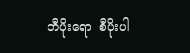ဘီပိုးရော  စီပိုးပါ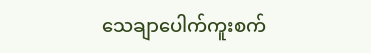သေချာပေါက်ကူးစက်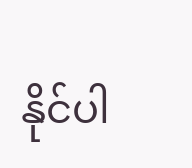နိုင်ပါ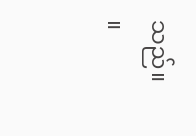သည်။     ။